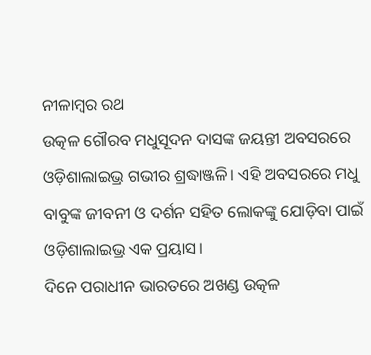ନୀଳାମ୍ବର ରଥ
ଉତ୍କଳ ଗୌରବ ମଧୁସୂଦନ ଦାସଙ୍କ ଜୟନ୍ତୀ ଅବସରରେ ଓଡ଼ିଶାଲାଇଭ୍ର ଗଭୀର ଶ୍ରଦ୍ଧାଞ୍ଜଳି। ଏହି ଅବସରରେ ମଧୁ ବାବୁଙ୍କ ଜୀବନୀ ଓ ଦର୍ଶନ ସହିତ ଲୋକଙ୍କୁ ଯୋଡ଼ିବା ପାଇଁ ଓଡ଼ିଶାଲାଇଭ୍ର ଏକ ପ୍ରୟାସ।
ଦିନେ ପରାଧୀନ ଭାରତରେ ଅଖଣ୍ଡ ଉତ୍କଳ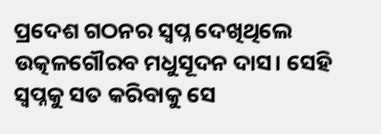ପ୍ରଦେଶ ଗଠନର ସ୍ଵପ୍ନ ଦେଖିଥିଲେ ଉତ୍କଳଗୌରବ ମଧୁସୂଦନ ଦାସ। ସେହି ସ୍ଵପ୍ନକୁ ସତ କରିବାକୁ ସେ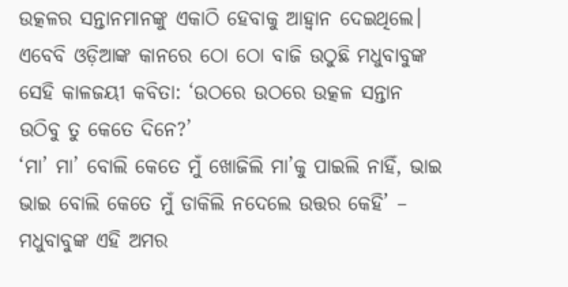ଉତ୍କଳର ସନ୍ତାନମାନଙ୍କୁ ଏକାଠି ହେବାକୁ ଆହ୍ଵାନ ଦେଇଥିଲେ। ଏବେବି ଓଡ଼ିଆଙ୍କ କାନରେ ଠୋ ଠୋ ବାଜି ଉଠୁଛି ମଧୁବାବୁଙ୍କ ସେହି କାଳଜୟୀ କବିତା: ‘ଉଠରେ ଉଠରେ ଉତ୍କଳ ସନ୍ତାନ ଉଠିବୁ ତୁ କେତେ ଦିନେ?’
‘ମା’ ମା’ ବୋଲି କେତେ ମୁଁ ଖୋଜିଲି ମା’କୁ ପାଇଲି ନାହିଁ, ଭାଇ ଭାଇ ବୋଲି କେତେ ମୁଁ ଡାକିଲି ନଦେଲେ ଉତ୍ତର କେହି’ – ମଧୁବାବୁଙ୍କ ଏହି ଅମର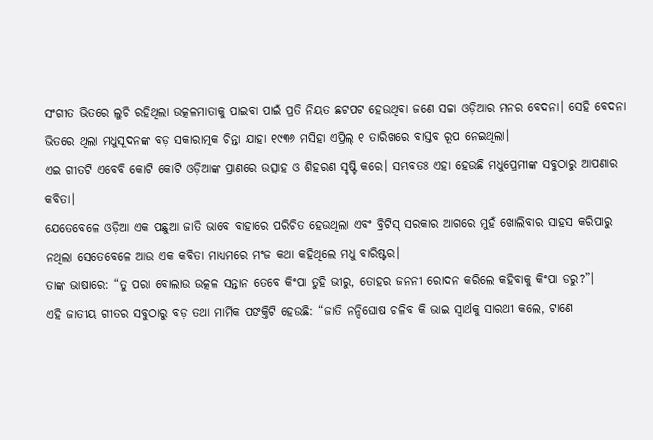ସଂଗୀତ ଭିତରେ ଲୁଚି ରହିଥିଲା ଉତ୍କଳମାତାକୁ ପାଇବା ପାଇଁ ପ୍ରତି ନିୟତ ଛଟପଟ ହେଉଥିବା ଜଣେ ସଚ୍ଚା ଓଡ଼ିଆର ମନର ବେଦନା। ସେହି ବେଦନା ଭିତରେ ଥିଲା ମଧୁସୂଦନଙ୍କ ବଡ଼ ସକାରାତ୍ମକ ଚିନ୍ତା ଯାହା ୧୯୩୬ ମସିହା ଏପ୍ରିଲ୍ ୧ ତାରିଖରେ ବାସ୍ତବ ରୂପ ନେଇଥିଲା।
ଏଇ ଗୀତଟି ଏବେବି କୋଟି କୋଟି ଓଡ଼ିଆଙ୍କ ପ୍ରାଣରେ ଉତ୍ସାହ ଓ ଶିହରଣ ସୃଷ୍ଟି କରେ। ସମ୍ଭବତଃ ଏହା ହେଉଛି ମଧୁପ୍ରେମୀଙ୍କ ସବୁଠାରୁ ଆପଣାର କବିତା।
ଯେତେବେଳେ ଓଡ଼ିଆ ଏକ ପଛୁଆ ଜାତି ଭାବେ ବାହାରେ ପରିଚିତ ହେଉଥିଲା ଏବଂ ବ୍ରିଟିସ୍ ସରକାର ଆଗରେ ମୁହଁ ଖୋଲିବାର ସାହସ କରିପାରୁ ନଥିଲା ସେତେବେଳେ ଆଉ ଏକ କବିତା ମାଧ୍ୟମରେ ମଂଜ କଥା କହିଥିଲେ ମଧୁ ବାରିଷ୍ଟର।
ତାଙ୍କ ଭାଷାରେ: “ତୁ ପରା ବୋଲାଉ ଉତ୍କଳ ସନ୍ତାନ ତେବେ କିଂପା ତୁହି ଭୀରୁ, ତୋହର ଜନନୀ ରୋଦନ କରିଲେ କହିବାକୁ କିଂପା ଡରୁ?”।
ଏହି ଜାତୀୟ ଗୀତର ସବୁଠାରୁ ବଡ଼ ତଥା ମାର୍ମିକ ପଙକ୍ତିଟି ହେଉଛି: “ଜାତି ନନ୍ଦିଘୋଷ ଚଳିବ କି ଭାଇ ସ୍ଵାର୍ଥକୁ ସାରଥୀ କଲେ, ଟାଣେ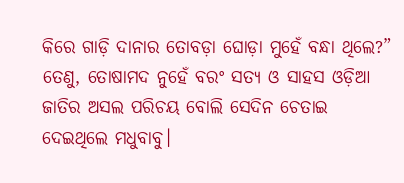କିରେ ଗାଡ଼ି ଦାନାର ତୋବଡ଼ା ଘୋଡ଼ା ମୁହେଁ ବନ୍ଧା ଥିଲେ?” ତେଣୁ, ତୋଷାମଦ ନୁହେଁ ବରଂ ସତ୍ୟ ଓ ସାହସ ଓଡ଼ିଆ ଜାତିର ଅସଲ ପରିଚୟ ବୋଲି ସେଦିନ ଚେତାଇ ଦେଇଥିଲେ ମଧୁବାବୁ।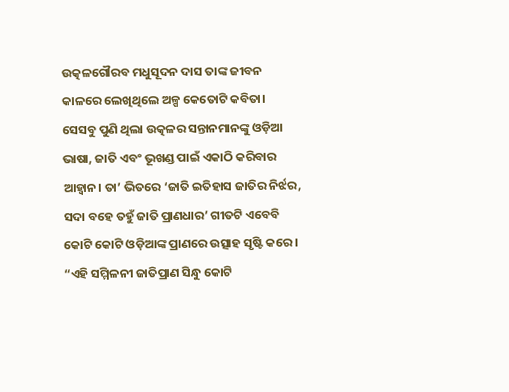ଉତ୍କଳଗୌରବ ମଧୁସୂଦନ ଦାସ ତାଙ୍କ ଜୀବନ କାଳରେ ଲେଖିଥିଲେ ଅଳ୍ପ କେତୋଟି କବିତା। ସେସବୁ ପୁଣି ଥିଲା ଉତ୍କଳର ସନ୍ତାନମାନଙ୍କୁ ଓଡ଼ିଆ ଭାଷା, ଜାତି ଏବଂ ଭୂଖଣ୍ଡ ପାଇଁ ଏକାଠି କରିବାର ଆହ୍ଵାନ। ତା’ ଭିତରେ ‘ଜାତି ଇତିହାସ ଜାତିର ନିର୍ଝର, ସଦା ବହେ ତହୁଁ ଜାତି ପ୍ରାଣଧାର’ ଗୀତଟି ଏବେବି କୋଟି କୋଟି ଓଡ଼ିଆଙ୍କ ପ୍ରାଣରେ ଉତ୍ସାହ ସୃଷ୍ଟି କରେ।
“ଏହି ସମ୍ମିଳନୀ ଜାତିପ୍ରାଣ ସିନ୍ଧୁ କୋଟି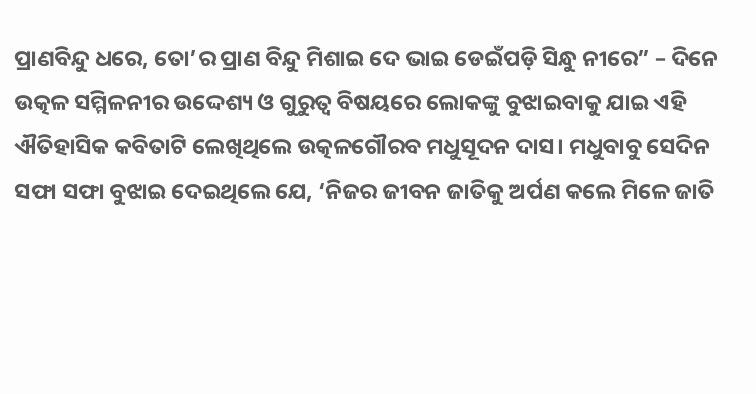ପ୍ରାଣବିନ୍ଦୁ ଧରେ, ତୋ’ର ପ୍ରାଣ ବିନ୍ଦୁ ମିଶାଇ ଦେ ଭାଇ ଡେଇଁପଡ଼ି ସିନ୍ଧୁ ନୀରେ” – ଦିନେ ଉତ୍କଳ ସମ୍ମିଳନୀର ଉଦ୍ଦେଶ୍ୟ ଓ ଗୁରୁତ୍ଵ ବିଷୟରେ ଲୋକଙ୍କୁ ବୁଝାଇବାକୁ ଯାଇ ଏହି ଐତିହାସିକ କବିତାଟି ଲେଖିଥିଲେ ଉତ୍କଳଗୌରବ ମଧୁସୂଦନ ଦାସ। ମଧୁବାବୁ ସେଦିନ ସଫା ସଫା ବୁଝାଇ ଦେଇଥିଲେ ଯେ, ‘ନିଜର ଜୀବନ ଜାତିକୁ ଅର୍ପଣ କଲେ ମିଳେ ଜାତି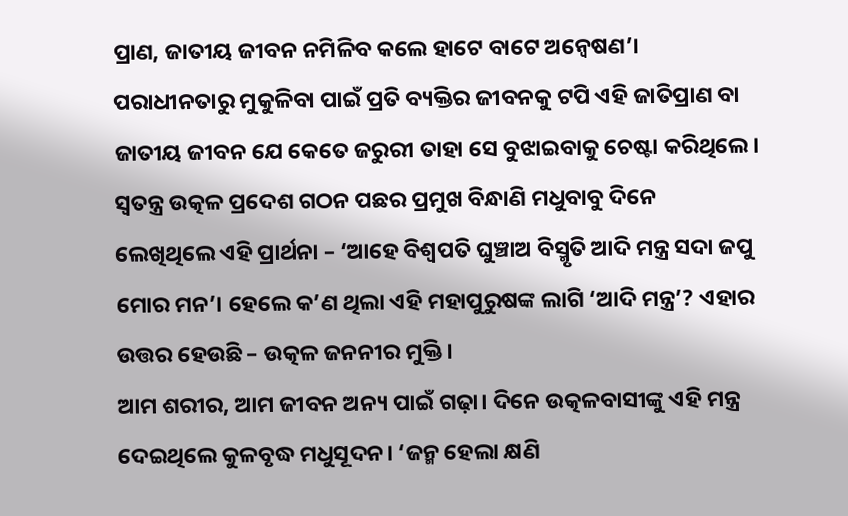ପ୍ରାଣ, ଜାତୀୟ ଜୀବନ ନମିଳିବ କଲେ ହାଟେ ବାଟେ ଅନ୍ଵେଷଣ’।
ପରାଧୀନତାରୁ ମୁକୁଳିବା ପାଇଁ ପ୍ରତି ବ୍ୟକ୍ତିର ଜୀବନକୁ ଟପି ଏହି ଜାତିପ୍ରାଣ ବା ଜାତୀୟ ଜୀବନ ଯେ କେତେ ଜରୁରୀ ତାହା ସେ ବୁଝାଇବାକୁ ଚେଷ୍ଟା କରିଥିଲେ।
ସ୍ଵତନ୍ତ୍ର ଉତ୍କଳ ପ୍ରଦେଶ ଗଠନ ପଛର ପ୍ରମୁଖ ବିନ୍ଧାଣି ମଧୁବାବୁ ଦିନେ ଲେଖିଥିଲେ ଏହି ପ୍ରାର୍ଥନା – ‘ଆହେ ବିଶ୍ଵପତି ଘୁଞ୍ଚାଅ ବିସ୍ମୃତି ଆଦି ମନ୍ତ୍ର ସଦା ଜପୁ ମୋର ମନ’। ହେଲେ କ’ଣ ଥିଲା ଏହି ମହାପୁରୁଷଙ୍କ ଲାଗି ‘ଆଦି ମନ୍ତ୍ର’? ଏହାର ଉତ୍ତର ହେଉଛି – ଉତ୍କଳ ଜନନୀର ମୁକ୍ତି।
ଆମ ଶରୀର, ଆମ ଜୀବନ ଅନ୍ୟ ପାଇଁ ଗଢ଼ା। ଦିନେ ଉତ୍କଳବାସୀଙ୍କୁ ଏହି ମନ୍ତ୍ର ଦେଇଥିଲେ କୁଳବୃଦ୍ଧ ମଧୁସୂଦନ। ‘ଜନ୍ମ ହେଲା କ୍ଷଣି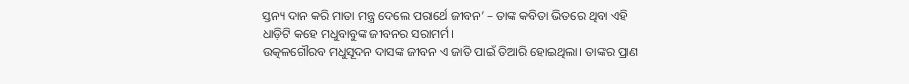ସ୍ତନ୍ୟ ଦାନ କରି ମାତା ମନ୍ତ୍ର ଦେଲେ ପରାର୍ଥେ ଜୀବନ’ – ତାଙ୍କ କବିତା ଭିତରେ ଥିବା ଏହି ଧାଡ଼ିଟି କହେ ମଧୁବାବୁଙ୍କ ଜୀବନର ସରାମର୍ମ।
ଉତ୍କଳଗୌରବ ମଧୁସୂଦନ ଦାସଙ୍କ ଜୀବନ ଏ ଜାତି ପାଇଁ ତିଆରି ହୋଇଥିଲା। ତାଙ୍କର ପ୍ରାଣ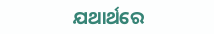ଯଥାର୍ଥରେ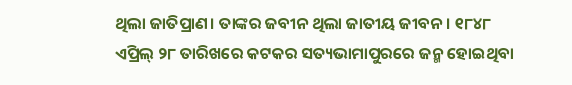ଥିଲା ଜାତିପ୍ରାଣ। ତାଙ୍କର ଜବୀନ ଥିଲା ଜାତୀୟ ଜୀବନ। ୧୮୪୮ ଏପ୍ରିଲ୍ ୨୮ ତାରିଖରେ କଟକର ସତ୍ୟଭାମାପୁରରେ ଜନ୍ମ ହୋଇଥିବା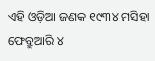ଏହି ଓଡ଼ିଆ ଜଣକ ୧୯୩୪ ମସିହା ଫେବ୍ରୁଆରି ୪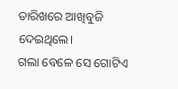ତାରିଖରେ ଆଖିବୁଜି ଦେଇଥିଲେ।
ଗଲା ବେଳେ ସେ ଗୋଟିଏ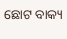ଛୋଟ ବାକ୍ୟ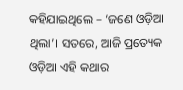କହିଯାଇଥିଲେ – ‘ଜଣେ ଓଡ଼ିଆ ଥିଲା’। ସତରେ, ଆଜି ପ୍ରତ୍ୟେକ ଓଡ଼ିଆ ଏହି କଥାର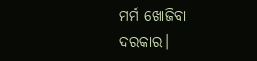ମର୍ମ ଖୋଜିବା ଦରକାର।